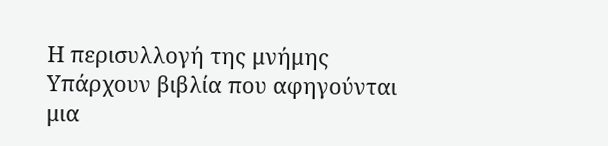Η περισυλλογή της μνήμης
Υπάρχουν βιβλία που αφηγούνται μια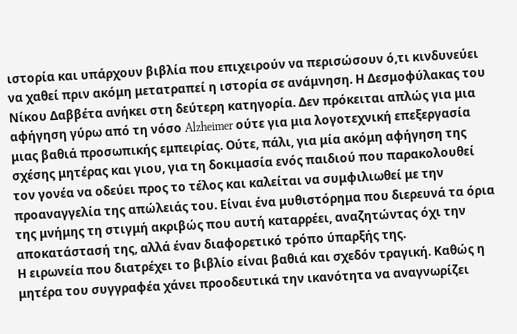ιστορία και υπάρχουν βιβλία που επιχειρούν να περισώσουν ό,τι κινδυνεύει να χαθεί πριν ακόμη μετατραπεί η ιστορία σε ανάμνηση. Η Δεσμοφύλακας του Νίκου Δαββέτα ανήκει στη δεύτερη κατηγορία. Δεν πρόκειται απλώς για μια αφήγηση γύρω από τη νόσο Alzheimer ούτε για μια λογοτεχνική επεξεργασία μιας βαθιά προσωπικής εμπειρίας. Ούτε, πάλι, για μία ακόμη αφήγηση της σχέσης μητέρας και γιου, για τη δοκιμασία ενός παιδιού που παρακολουθεί τον γονέα να οδεύει προς το τέλος και καλείται να συμφιλιωθεί με την προαναγγελία της απώλειάς του. Είναι ένα μυθιστόρημα που διερευνά τα όρια της μνήμης τη στιγμή ακριβώς που αυτή καταρρέει, αναζητώντας όχι την αποκατάστασή της, αλλά έναν διαφορετικό τρόπο ύπαρξής της.
Η ειρωνεία που διατρέχει το βιβλίο είναι βαθιά και σχεδόν τραγική. Καθώς η μητέρα του συγγραφέα χάνει προοδευτικά την ικανότητα να αναγνωρίζει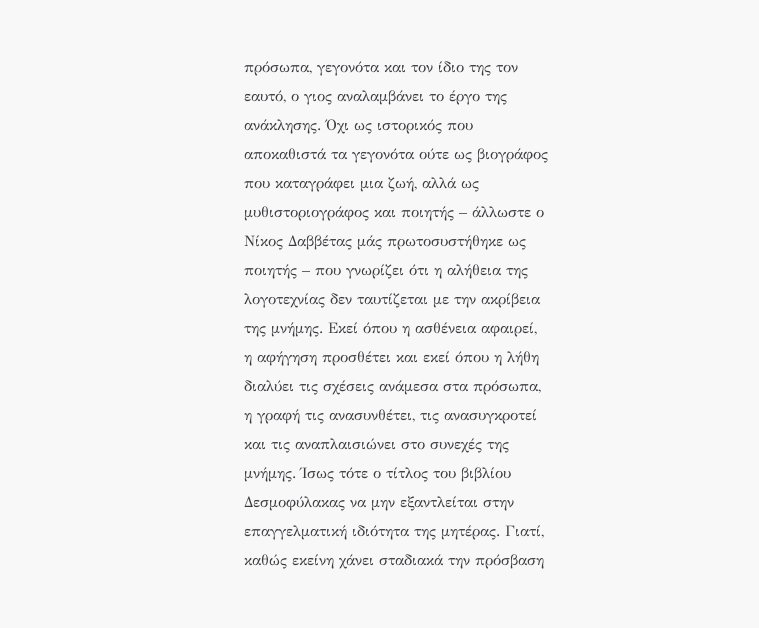πρόσωπα, γεγονότα και τον ίδιο της τον εαυτό, ο γιος αναλαμβάνει το έργο της ανάκλησης. Όχι ως ιστορικός που αποκαθιστά τα γεγονότα ούτε ως βιογράφος που καταγράφει μια ζωή, αλλά ως μυθιστοριογράφος και ποιητής – άλλωστε ο Νίκος Δαββέτας μάς πρωτοσυστήθηκε ως ποιητής – που γνωρίζει ότι η αλήθεια της λογοτεχνίας δεν ταυτίζεται με την ακρίβεια της μνήμης. Εκεί όπου η ασθένεια αφαιρεί, η αφήγηση προσθέτει και εκεί όπου η λήθη διαλύει τις σχέσεις ανάμεσα στα πρόσωπα, η γραφή τις ανασυνθέτει, τις ανασυγκροτεί και τις αναπλαισιώνει στο συνεχές της μνήμης. Ίσως τότε ο τίτλος του βιβλίου Δεσμοφύλακας να μην εξαντλείται στην επαγγελματική ιδιότητα της μητέρας. Γιατί, καθώς εκείνη χάνει σταδιακά την πρόσβαση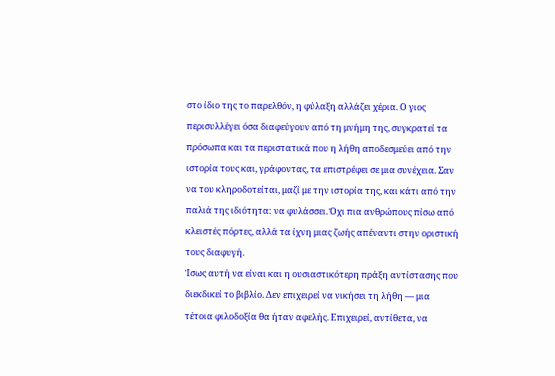στο ίδιο της το παρελθόν, η φύλαξη αλλάζει χέρια. Ο γιος περισυλλέγει όσα διαφεύγουν από τη μνήμη της, συγκρατεί τα πρόσωπα και τα περιστατικά που η λήθη αποδεσμεύει από την ιστορία τους και, γράφοντας, τα επιστρέφει σε μια συνέχεια. Σαν να του κληροδοτείται, μαζί με την ιστορία της, και κάτι από την παλιά της ιδιότητα: να φυλάσσει. Όχι πια ανθρώπους πίσω από κλειστές πόρτες, αλλά τα ίχνη μιας ζωής απέναντι στην οριστική τους διαφυγή.
Ίσως αυτή να είναι και η ουσιαστικότερη πράξη αντίστασης που διεκδικεί το βιβλίο. Δεν επιχειρεί να νικήσει τη λήθη — μια τέτοια φιλοδοξία θα ήταν αφελής. Επιχειρεί, αντίθετα, να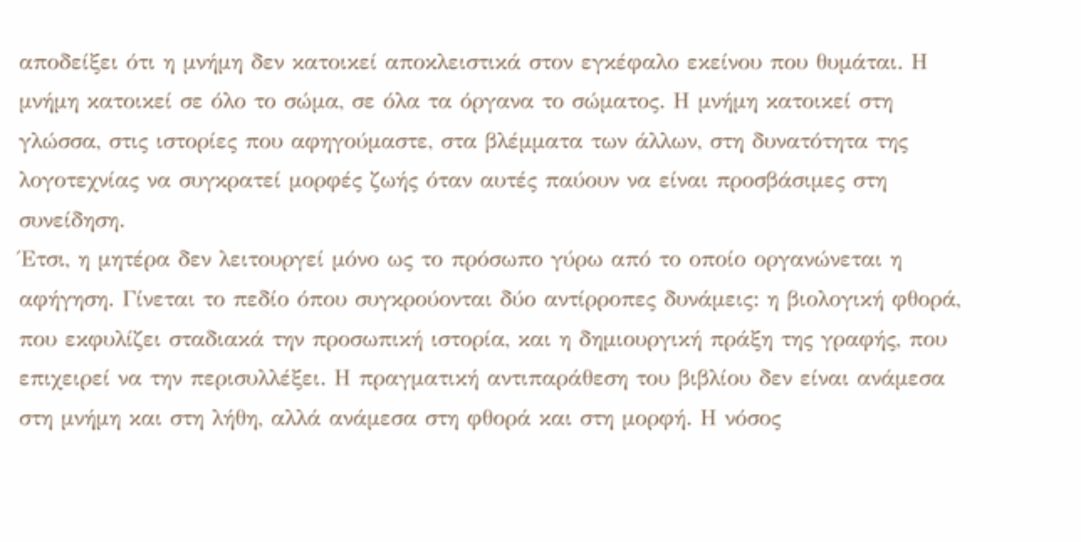αποδείξει ότι η μνήμη δεν κατοικεί αποκλειστικά στον εγκέφαλο εκείνου που θυμάται. Η μνήμη κατοικεί σε όλο το σώμα, σε όλα τα όργανα το σώματος. Η μνήμη κατοικεί στη γλώσσα, στις ιστορίες που αφηγούμαστε, στα βλέμματα των άλλων, στη δυνατότητα της λογοτεχνίας να συγκρατεί μορφές ζωής όταν αυτές παύουν να είναι προσβάσιμες στη συνείδηση.
Έτσι, η μητέρα δεν λειτουργεί μόνο ως το πρόσωπο γύρω από το οποίο οργανώνεται η αφήγηση. Γίνεται το πεδίο όπου συγκρούονται δύο αντίρροπες δυνάμεις: η βιολογική φθορά, που εκφυλίζει σταδιακά την προσωπική ιστορία, και η δημιουργική πράξη της γραφής, που επιχειρεί να την περισυλλέξει. Η πραγματική αντιπαράθεση του βιβλίου δεν είναι ανάμεσα στη μνήμη και στη λήθη, αλλά ανάμεσα στη φθορά και στη μορφή. Η νόσος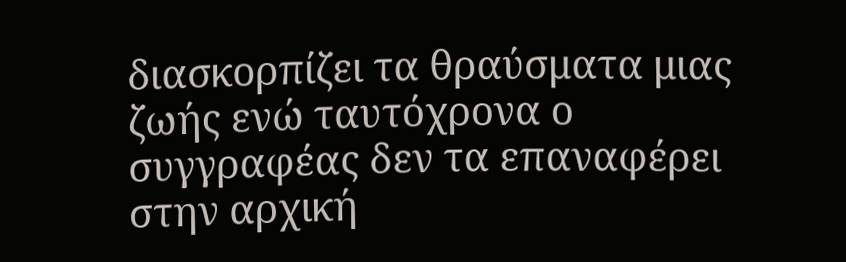διασκορπίζει τα θραύσματα μιας ζωής ενώ ταυτόχρονα ο συγγραφέας δεν τα επαναφέρει στην αρχική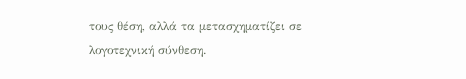τους θέση, αλλά τα μετασχηματίζει σε λογοτεχνική σύνθεση.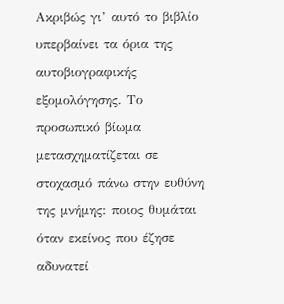Ακριβώς γι’ αυτό το βιβλίο υπερβαίνει τα όρια της αυτοβιογραφικής εξομολόγησης. Το προσωπικό βίωμα μετασχηματίζεται σε στοχασμό πάνω στην ευθύνη της μνήμης: ποιος θυμάται όταν εκείνος που έζησε αδυνατεί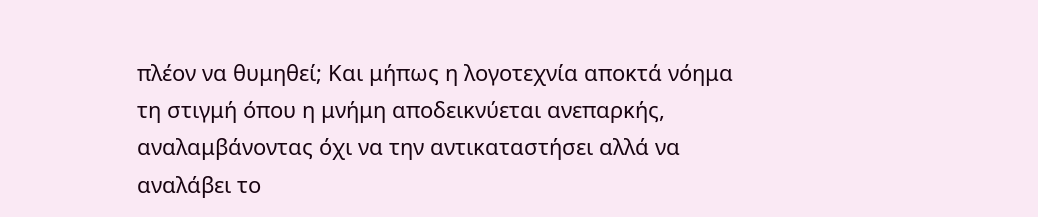πλέον να θυμηθεί; Και μήπως η λογοτεχνία αποκτά νόημα τη στιγμή όπου η μνήμη αποδεικνύεται ανεπαρκής, αναλαμβάνοντας όχι να την αντικαταστήσει αλλά να αναλάβει το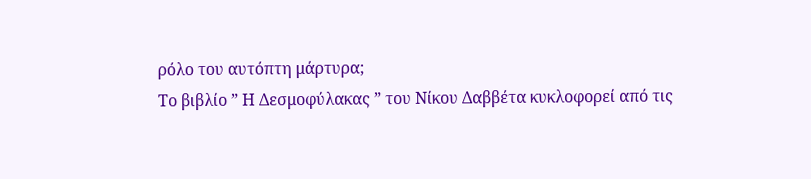ρόλο του αυτόπτη μάρτυρα;
Το βιβλίο ” Η Δεσμοφύλακας ” του Νίκου Δαββέτα κυκλοφορεί από τις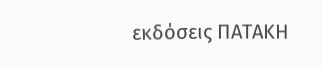εκδόσεις ΠΑΤΑΚΗ